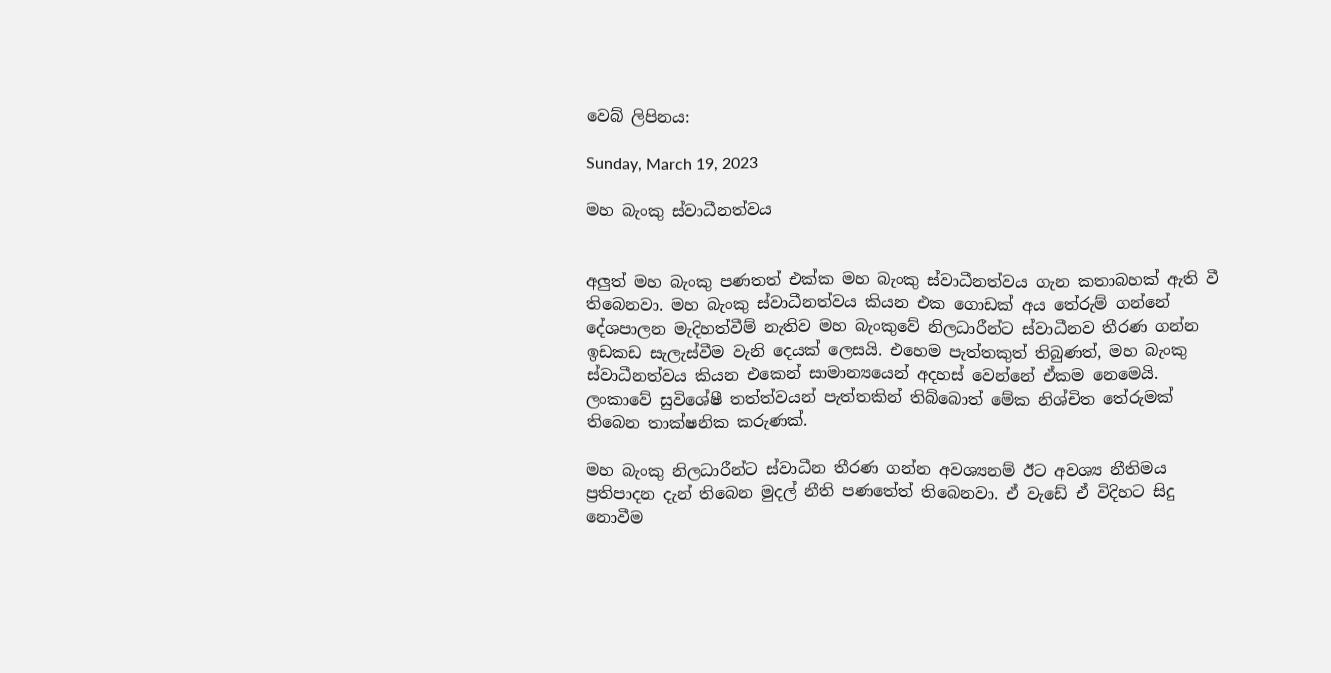වෙබ් ලිපිනය:

Sunday, March 19, 2023

මහ බැංකු ස්වාධීනත්වය


අලුත් මහ බැංකු පණතත් එක්ක මහ බැංකු ස්වාධීනත්වය ගැන කතාබහක් ඇති වී තිබෙනවා. මහ බැංකු ස්වාධීනත්වය කියන එක ගොඩක් අය තේරුම් ගන්නේ දේශපාලන මැදිහත්වීම් නැතිව මහ බැංකුවේ නිලධාරීන්ට ස්වාධීනව තීරණ ගන්න ඉඩකඩ සැලැස්වීම වැනි දෙයක් ලෙසයි. එහෙම පැත්තකුත් තිබුණත්, මහ බැංකු ස්වාධීනත්වය කියන එකෙන් සාමාන්‍යයෙන් අදහස් වෙන්නේ ඒකම නෙමෙයි. ලංකාවේ සුවිශේෂී තත්ත්වයන් පැත්තකින් තිබ්බොත් මේක නිශ්චිත තේරුමක් තිබෙන තාක්ෂනික කරුණක්.

මහ බැංකු නිලධාරීන්ට ස්වාධීන තීරණ ගන්න අවශ්‍යනම් ඊට අවශ්‍ය නීතිමය ප්‍රතිපාදන දැන් තිබෙන මුදල් නීති පණතේත් තිබෙනවා. ඒ වැඩේ ඒ විදිහට සිදු නොවීම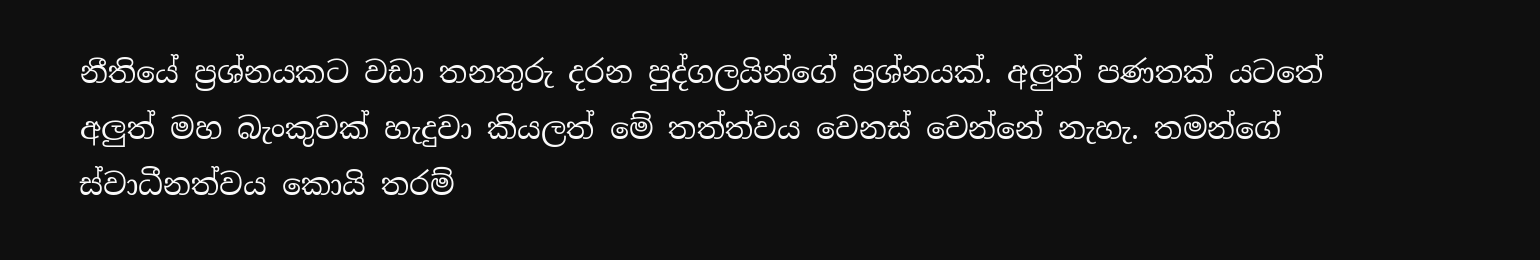නීතියේ ප්‍රශ්නයකට වඩා තනතුරු දරන පුද්ගලයින්ගේ ප්‍රශ්නයක්. අලුත් පණතක් යටතේ අලුත් මහ බැංකුවක් හැදුවා කියලත් මේ තත්ත්වය වෙනස් වෙන්නේ නැහැ. තමන්ගේ ස්වාධීනත්වය කොයි තරම්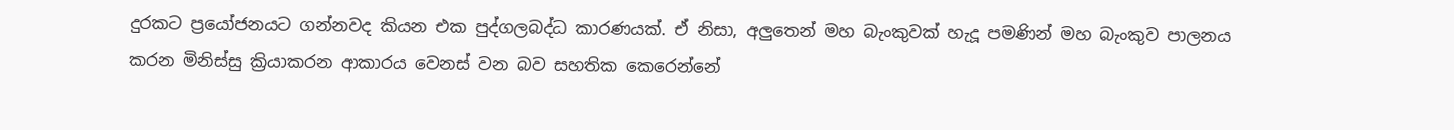දුරකට ප්‍රයෝජනයට ගන්නවද කියන එක පුද්ගලබද්ධ කාරණයක්. ඒ නිසා, අලුතෙන් මහ බැංකුවක් හැදූ පමණින් මහ බැංකුව පාලනය කරන මිනිස්සු ක්‍රියාකරන ආකාරය වෙනස් වන බව සහතික කෙරෙන්නේ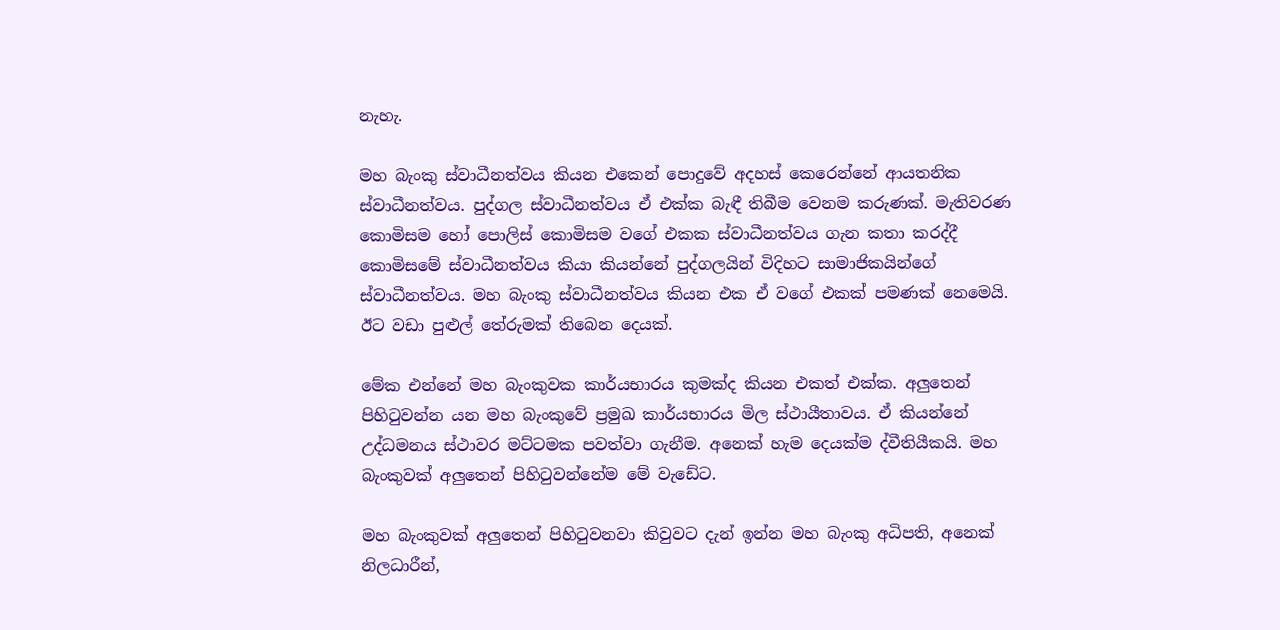නැහැ.

මහ බැංකු ස්වාධීනත්වය කියන එකෙන් පොදුවේ අදහස් කෙරෙන්නේ ආයතනික ස්වාධීනත්වය. පුද්ගල ස්වාධීනත්වය ඒ එක්ක බැඳී තිබීම වෙනම කරුණක්. මැතිවරණ කොමිසම හෝ පොලිස් කොමිසම වගේ එකක ස්වාධීනත්වය ගැන කතා කරද්දී කොමිසමේ ස්වාධීනත්වය කියා කියන්නේ පුද්ගලයින් විදිහට සාමාජිකයින්ගේ ස්වාධීනත්වය. මහ බැංකු ස්වාධීනත්වය කියන එක ඒ වගේ එකක් පමණක් නෙමෙයි. ඊට වඩා පුළුල් තේරුමක් තිබෙන දෙයක්.

මේක එන්නේ මහ බැංකුවක කාර්යභාරය කුමක්ද කියන එකත් එක්ක. අලුතෙන් පිහිටුවන්න යන මහ බැංකුවේ ප්‍රමුඛ කාර්යභාරය මිල ස්ථායීතාවය. ඒ කියන්නේ උද්ධමනය ස්ථාවර මට්ටමක පවත්වා ගැනීම. අනෙක් හැම දෙයක්ම ද්වීතියීකයි. මහ බැංකුවක් අලුතෙන් පිහිටුවන්නේම මේ වැඩේට.

මහ බැංකුවක් අලුතෙන් පිහිටුවනවා කිවුවට දැන් ඉන්න මහ බැංකු අධිපති, අනෙක් නිලධාරීන්,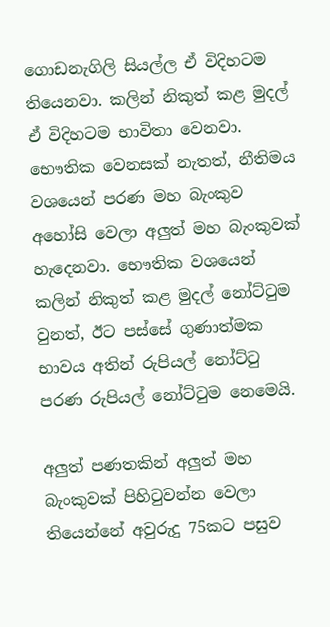ගොඩනැගිලි සියල්ල ඒ විදිහටම තියෙනවා. කලින් නිකුත් කළ මුදල් ඒ විදිහටම භාවිතා වෙනවා. භෞතික වෙනසක් නැතත්, නීතිමය වශයෙන් පරණ මහ බැංකුව අහෝසි වෙලා අලුත් මහ බැංකුවක් හැදෙනවා. භෞතික වශයෙන් කලින් නිකුත් කළ මුදල් නෝට්ටුම වුනත්, ඊට පස්සේ ගුණාත්මක භාවය අතින් රුපියල් නෝට්ටු පරණ රුපියල් නෝට්ටුම නෙමෙයි.

අලුත් පණතකින් අලුත් මහ බැංකුවක් පිහිටුවන්න වෙලා තියෙන්නේ අවුරුදු 75කට පසුව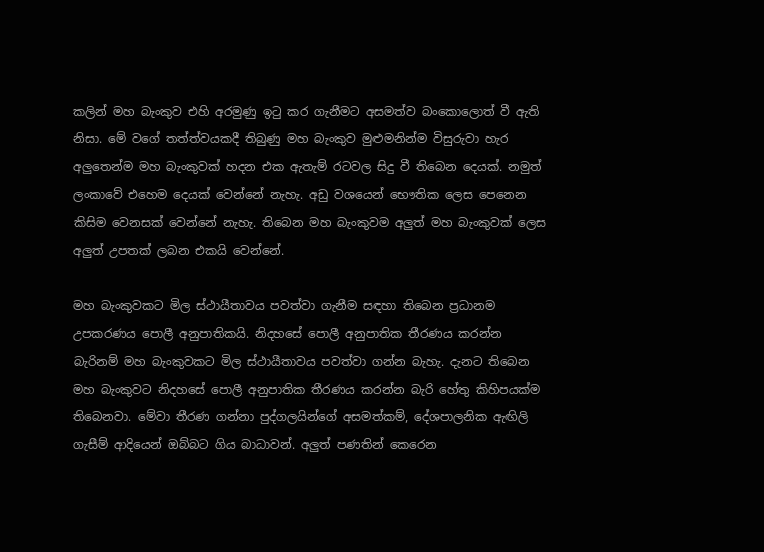කලින් මහ බැංකුව එහි අරමුණු ඉටු කර ගැනීමට අසමත්ව බංකොලොත් වී ඇති නිසා. මේ වගේ තත්ත්වයකදී තිබුණු මහ බැංකුව මුළුමනින්ම විසුරුවා හැර අලුතෙන්ම මහ බැංකුවක් හදන එක ඇතැම් රටවල සිදු වී තිබෙන දෙයක්. නමුත් ලංකාවේ එහෙම දෙයක් වෙන්නේ නැහැ. අඩු වශයෙන් භෞතික ලෙස පෙනෙන කිසිම වෙනසක් වෙන්නේ නැහැ. තිබෙන මහ බැංකුවම අලුත් මහ බැංකුවක් ලෙස අලුත් උපතක් ලබන එකයි වෙන්නේ.

මහ බැංකුවකට මිල ස්ථායීතාවය පවත්වා ගැනීම සඳහා තිබෙන ප්‍රධානම උපකරණය පොලී අනුපාතිකයි. නිදහසේ පොලී අනුපාතික තීරණය කරන්න බැරිනම් මහ බැංකුවකට මිල ස්ථායීතාවය පවත්වා ගන්න බැහැ. දැනට තිබෙන මහ බැංකුවට නිදහසේ පොලී අනුපාතික තීරණය කරන්න බැරි හේතු කිහිපයක්ම තිබෙනවා. මේවා තීරණ ගන්නා පුද්ගලයින්ගේ අසමත්කම්, දේශපාලනික ඇඟිලි ගැසීම් ආදියෙන් ඔබ්බට ගිය බාධාවන්. අලුත් පණතින් කෙරෙන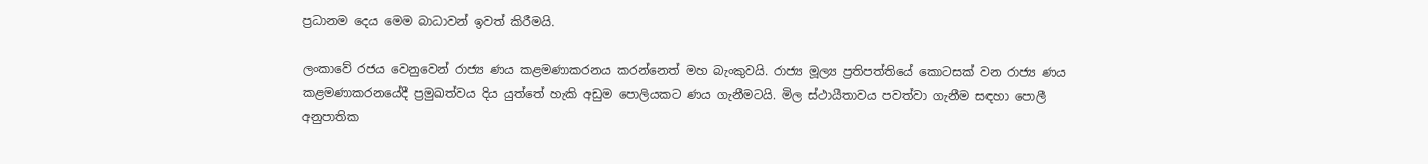ප්‍රධානම දෙය මෙම බාධාවන් ඉවත් කිරීමයි.

ලංකාවේ රජය වෙනුවෙන් රාජ්‍ය ණය කළමණාකරනය කරන්නෙත් මහ බැංකුවයි. රාජ්‍ය මූල්‍ය ප්‍රතිපත්තියේ කොටසක් වන රාජ්‍ය ණය කළමණාකරනයේදී ප්‍රමුඛත්වය දිය යුත්තේ හැකි අඩුම පොලියකට ණය ගැනීමටයි. මිල ස්ථායීතාවය පවත්වා ගැනීම සඳහා පොලී අනුපාතික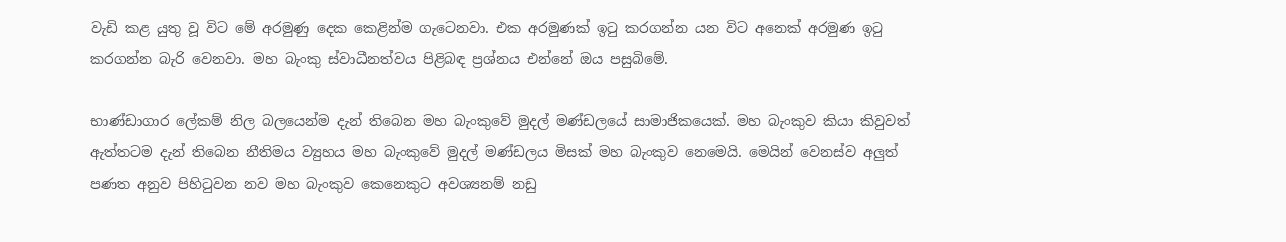වැඩි කළ යුතු වූ විට මේ අරමුණු දෙක කෙළින්ම ගැටෙනවා. එක අරමුණක් ඉටු කරගන්න යන විට අනෙක් අරමුණ ඉටු කරගන්න බැරි වෙනවා. මහ බැංකු ස්වාධීනත්වය පිළිබඳ ප්‍රශ්නය එන්නේ ඔය පසුබිමේ.

භාණ්ඩාගාර ලේකම් නිල බලයෙන්ම දැන් තිබෙන මහ බැංකුවේ මුදල් මණ්ඩලයේ සාමාජිකයෙක්. මහ බැංකුව කියා කිවුවත් ඇත්තටම දැන් තිබෙන නීතිමය ව්‍යුහය මහ බැංකුවේ මුදල් මණ්ඩලය මිසක් මහ බැංකුව නෙමෙයි. මෙයින් වෙනස්ව අලුත් පණත අනුව පිහිටුවන නව මහ බැංකුව කෙනෙකුට අවශ්‍යනම් නඩු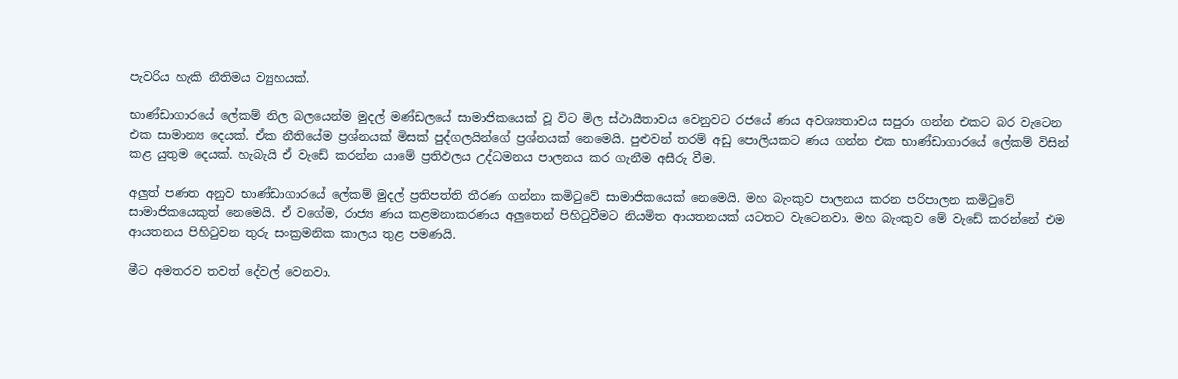පැවරිය හැකි නීතිමය ව්‍යුහයක්.

භාණ්ඩාගාරයේ ලේකම් නිල බලයෙන්ම මුදල් මණ්ඩලයේ සාමාජිකයෙක් වූ විට මිල ස්ථායීතාවය වෙනුවට රජයේ ණය අවශ්‍යතාවය සපුරා ගන්න එකට බර වැටෙන එක සාමාන්‍ය දෙයක්. ඒක නීතියේම ප්‍රශ්නයක් මිසක් පුද්ගලයින්ගේ ප්‍රශ්නයක් නෙමෙයි. පුළුවන් තරම් අඩු පොලියකට ණය ගන්න එක භාණ්ඩාගාරයේ ලේකම් විසින් කළ යුතුම දෙයක්. හැබැයි ඒ වැඩේ කරන්න යාමේ ප්‍රතිඵලය උද්ධමනය පාලනය කර ගැනීම අසීරු වීම.

අලුත් පණත අනුව භාණ්ඩාගාරයේ ලේකම් මුදල් ප්‍රතිපත්ති තීරණ ගන්නා කමිටුවේ සාමාජිකයෙක් නෙමෙයි. මහ බැංකුව පාලනය කරන පරිපාලන කමිටුවේ සාමාජිකයෙකුත් නෙමෙයි. ඒ වගේම, රාජ්‍ය ණය කළමනාකරණය අලුතෙන් පිහිටුවීමට නියමිත ආයතනයක් යටතට වැටෙනවා. මහ බැංකුව මේ වැඩේ කරන්නේ එම ආයතනය පිහිටුවන තුරු සංක්‍රමනික කාලය තුළ පමණයි.

මීට අමතරව තවත් දේවල් වෙනවා.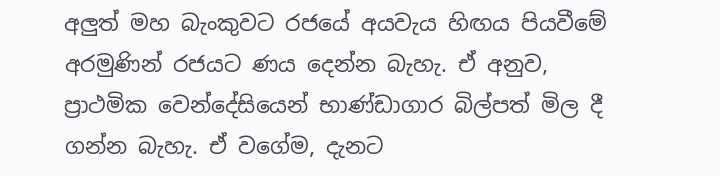අලුත් මහ බැංකුවට රජයේ අයවැය හිඟය පියවීමේ අරමුණින් රජයට ණය දෙන්න බැහැ. ඒ අනුව, ප්‍රාථමික වෙන්දේසියෙන් භාණ්ඩාගාර බිල්පත් මිල දී ගන්න බැහැ. ඒ වගේම, දැනට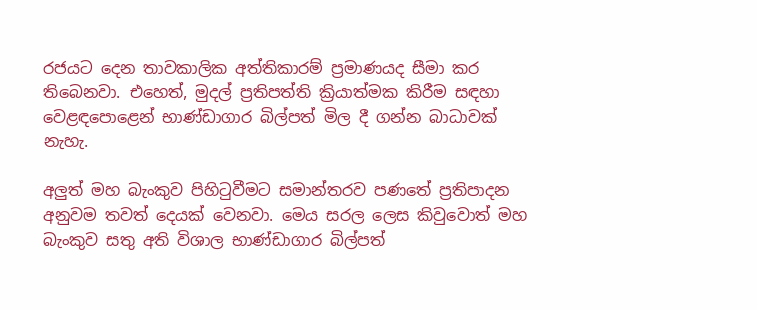රජයට දෙන තාවකාලික අත්තිකාරම් ප්‍රමාණයද සීමා කර තිබෙනවා. එහෙත්, මුදල් ප්‍රතිපත්ති ක්‍රියාත්මක කිරීම සඳහා වෙළඳපොළෙන් භාණ්ඩාගාර බිල්පත් මිල දී ගන්න බාධාවක් නැහැ.

අලුත් මහ බැංකුව පිහිටුවීමට සමාන්තරව පණතේ ප්‍රතිපාදන අනුවම තවත් දෙයක් වෙනවා. මෙය සරල ලෙස කිවුවොත් මහ බැංකුව සතු අති විශාල භාණ්ඩාගාර බිල්පත්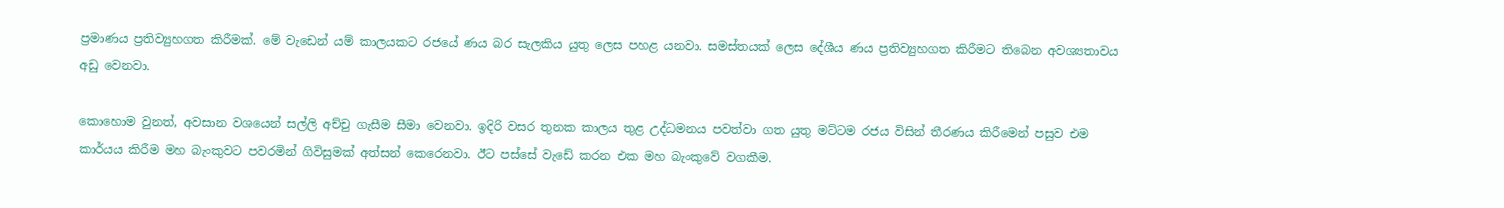ප්‍රමාණය ප්‍රතිව්‍යුහගත කිරීමක්. මේ වැඩෙන් යම් කාලයකට රජයේ ණය බර සැලකිය යුතු ලෙස පහළ යනවා. සමස්තයක් ලෙස දේශීය ණය ප්‍රතිව්‍යුහගත කිරීමට තිබෙන අවශ්‍යතාවය අඩු වෙනවා.

කොහොම වුනත්, අවසාන වශයෙන් සල්ලි අච්චු ගැසීම සීමා වෙනවා. ඉදිරි වසර තුනක කාලය තුළ උද්ධමනය පවත්වා ගත යුතු මට්ටම රජය විසින් තීරණය කිරීමෙන් පසුව එම කාර්යය කිරීම මහ බැංකුවට පවරමින් ගිවිසුමක් අත්සන් කෙරෙනවා. ඊට පස්සේ වැඩේ කරන එක මහ බැංකුවේ වගකීම.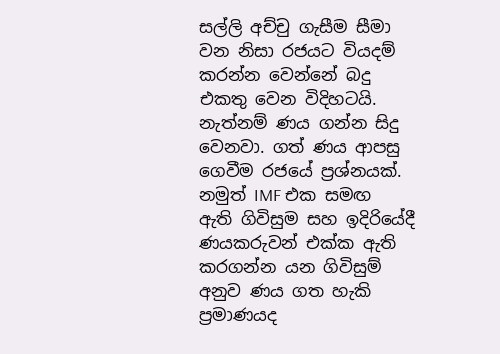සල්ලි අච්චු ගැසීම සීමා වන නිසා රජයට වියදම් කරන්න වෙන්නේ බදු එකතු වෙන විදිහටයි. නැත්නම් ණය ගන්න සිදු වෙනවා. ගත් ණය ආපසු ගෙවීම රජයේ ප්‍රශ්නයක්. නමුත් IMF එක සමඟ ඇති ගිවිසුම සහ ඉදිරියේදී ණයකරුවන් එක්ක ඇති කරගන්න යන ගිවිසුම් අනුව ණය ගත හැකි ප්‍රමාණයද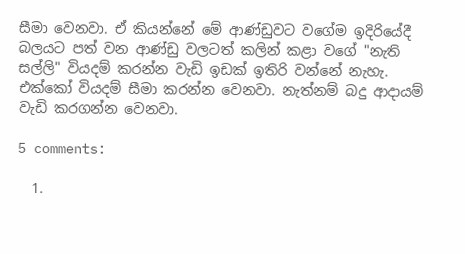සීමා වෙනවා. ඒ කියන්නේ මේ ආණ්ඩුවට වගේම ඉදිරියේදී බලයට පත් වන ආණ්ඩු වලටත් කලින් කළා වගේ "නැති සල්ලි" වියදම් කරන්න වැඩි ඉඩක් ඉතිරි වන්නේ නැහැ. එක්කෝ වියදම් සීමා කරන්න වෙනවා. නැත්නම් බදු ආදායම් වැඩි කරගන්න වෙනවා.

5 comments:

  1.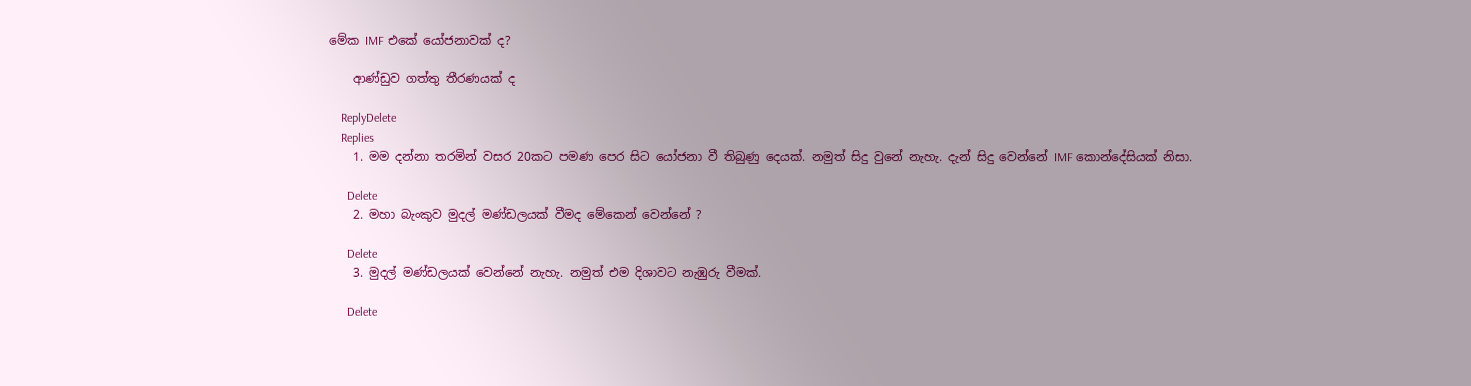මේක IMF එකේ යෝජනාවක් ද?

    ආණ්ඩුව ගත්තු තීරණයක් ද

    ReplyDelete
    Replies
    1. මම දන්නා තරමින් වසර 20කට පමණ පෙර සිට යෝජනා වී තිබුණු දෙයක්. නමුත් සිදු වුනේ නැහැ. දැන් සිදු වෙන්නේ IMF කොන්දේසියක් නිසා.

      Delete
    2. මහා බැංකුව මුදල් මණ්ඩලයක් වීමද මේකෙන් වෙන්නේ ?

      Delete
    3. මුදල් මණ්ඩලයක් වෙන්නේ නැහැ. නමුත් එම දිශාවට නැඹුරු වීමක්.

      Delete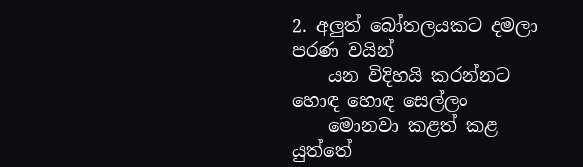2. අලුත් බෝතලයකට දමලා පරණ වයින්
    යන විදිහයි කරන්නට හොඳ හොඳ සෙල්ලං
    මොනවා කළත් කළ යුත්තේ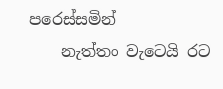පරෙස්සමින්
    නැත්තං වැටෙයි රට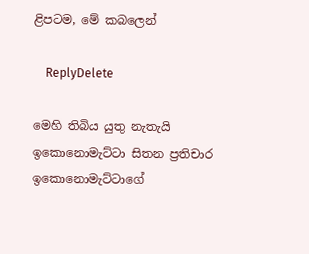ළිපටම, මේ කබලෙන්

    ReplyDelete

මෙහි තිබිය යුතු නැතැයි ඉකොනොමැට්ටා සිතන ප්‍රතිචාර ඉකොනොමැට්ටාගේ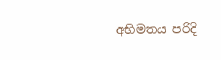අභිමතය පරිදි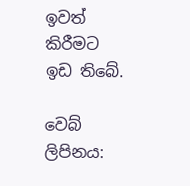ඉවත් කිරීමට ඉඩ තිබේ.

වෙබ් ලිපිනය: